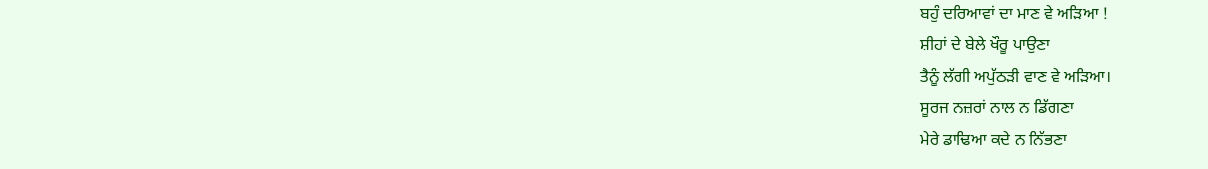ਬਹੁੰ ਦਰਿਆਵਾਂ ਦਾ ਮਾਣ ਵੇ ਅੜਿਆ !
ਸ਼ੀਹਾਂ ਦੇ ਬੇਲੇ ਖੌਰੂ ਪਾਉਣਾ
ਤੈਨੂੰ ਲੱਗੀ ਅਪੁੱਠੜੀ ਵਾਣ ਵੇ ਅੜਿਆ।
ਸੂਰਜ ਨਜ਼ਰਾਂ ਨਾਲ ਨ ਡਿੱਗਣਾ
ਮੇਰੇ ਡਾਢਿਆ ਕਦੇ ਨ ਨਿੱਭਣਾ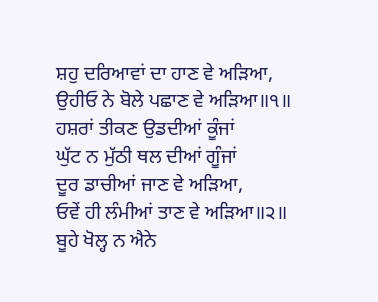ਸ਼ਹੁ ਦਰਿਆਵਾਂ ਦਾ ਹਾਣ ਵੇ ਅੜਿਆ,
ਉਹੀਓ ਨੇ ਬੋਲੇ ਪਛਾਣ ਵੇ ਅੜਿਆ॥੧॥
ਹਸ਼ਰਾਂ ਤੀਕਣ ਉਡਦੀਆਂ ਕੂੰਜਾਂ
ਘੁੱਟ ਨ ਮੁੱਠੀ ਥਲ ਦੀਆਂ ਗੂੰਜਾਂ
ਦੂਰ ਡਾਚੀਆਂ ਜਾਣ ਵੇ ਅੜਿਆ,
ਓਵੇਂ ਹੀ ਲੰਮੀਆਂ ਤਾਣ ਵੇ ਅੜਿਆ॥੨॥
ਬੂਹੇ ਖੋਲ੍ਹ ਨ ਐਨੇ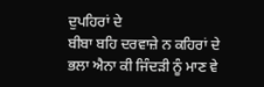ਦੁਪਹਿਰਾਂ ਦੇ
ਬੀਬਾ ਬਹਿ ਦਰਵਾਜ਼ੇ ਨ ਕਹਿਰਾਂ ਦੇ
ਭਲਾ ਐਨਾ ਕੀ ਜਿੰਦੜੀ ਨੂੰ ਮਾਣ ਵੇ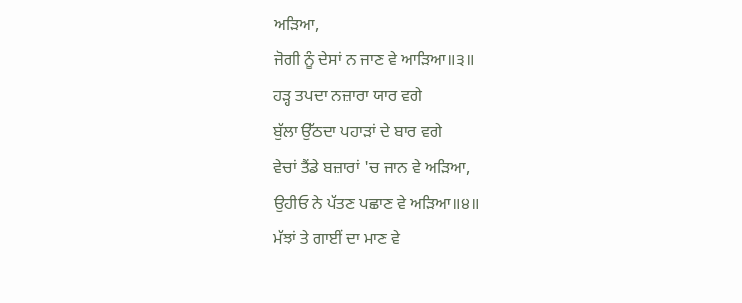ਅੜਿਆ,
ਜੋਗੀ ਨੂੰ ਦੇਸਾਂ ਨ ਜਾਣ ਵੇ ਆੜਿਆ॥੩॥
ਹੜ੍ਹ ਤਪਦਾ ਨਜ਼ਾਰਾ ਯਾਰ ਵਗੇ
ਬੁੱਲਾ ਉੱਠਦਾ ਪਹਾੜਾਂ ਦੇ ਬਾਰ ਵਗੇ
ਵੇਚਾਂ ਤੈਂਡੇ ਬਜ਼ਾਰਾਂ 'ਚ ਜਾਨ ਵੇ ਅੜਿਆ,
ਉਹੀਓ ਨੇ ਪੱਤਣ ਪਛਾਣ ਵੇ ਅੜਿਆ॥੪॥
ਮੱਝਾਂ ਤੇ ਗਾਈਂ ਦਾ ਮਾਣ ਵੇ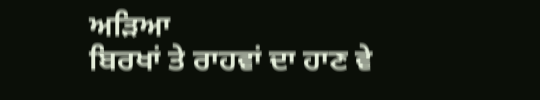ਅੜਿਆ
ਬਿਰਖਾਂ ਤੇ ਰਾਹਵਾਂ ਦਾ ਹਾਣ ਵੇ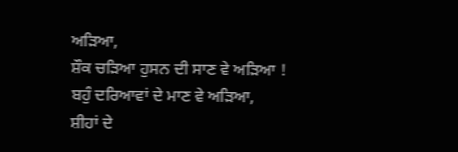ਅੜਿਆ,
ਸ਼ੌਕ ਚੜਿਆ ਹੁਸਨ ਦੀ ਸਾਣ ਵੇ ਅੜਿਆ !
ਬਹੁੰ ਦਰਿਆਵਾਂ ਦੇ ਮਾਣ ਵੇ ਅੜਿਆ,
ਸ਼ੀਹਾਂ ਦੇ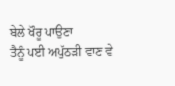ਬੇਲੇ ਖੌਰੂ ਪਾਉਣਾ
ਤੈਨੂੰ ਪਈ ਅਪੁੱਠੜੀ ਵਾਣ ਵੇ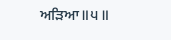ਅੜਿਆ॥੫॥